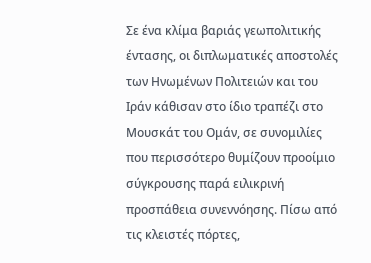Σε ένα κλίμα βαριάς γεωπολιτικής έντασης, οι διπλωματικές αποστολές των Ηνωμένων Πολιτειών και του Ιράν κάθισαν στο ίδιο τραπέζι στο Μουσκάτ του Ομάν, σε συνομιλίες που περισσότερο θυμίζουν προοίμιο σύγκρουσης παρά ειλικρινή προσπάθεια συνεννόησης. Πίσω από τις κλειστές πόρτες,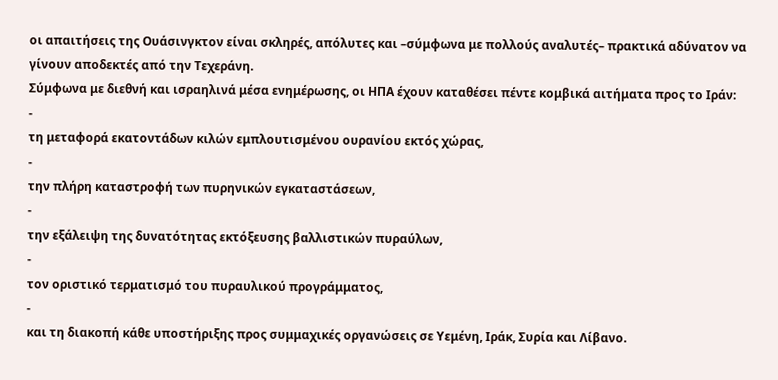οι απαιτήσεις της Ουάσινγκτον είναι σκληρές, απόλυτες και –σύμφωνα με πολλούς αναλυτές– πρακτικά αδύνατον να γίνουν αποδεκτές από την Τεχεράνη.
Σύμφωνα με διεθνή και ισραηλινά μέσα ενημέρωσης, οι ΗΠΑ έχουν καταθέσει πέντε κομβικά αιτήματα προς το Ιράν:
-
τη μεταφορά εκατοντάδων κιλών εμπλουτισμένου ουρανίου εκτός χώρας,
-
την πλήρη καταστροφή των πυρηνικών εγκαταστάσεων,
-
την εξάλειψη της δυνατότητας εκτόξευσης βαλλιστικών πυραύλων,
-
τον οριστικό τερματισμό του πυραυλικού προγράμματος,
-
και τη διακοπή κάθε υποστήριξης προς συμμαχικές οργανώσεις σε Υεμένη, Ιράκ, Συρία και Λίβανο.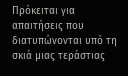Πρόκειται για απαιτήσεις που διατυπώνονται υπό τη σκιά μιας τεράστιας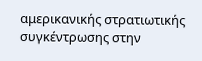αμερικανικής στρατιωτικής συγκέντρωσης στην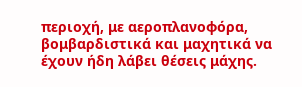περιοχή, με αεροπλανοφόρα, βομβαρδιστικά και μαχητικά να έχουν ήδη λάβει θέσεις μάχης.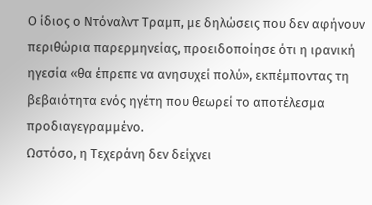Ο ίδιος ο Ντόναλντ Τραμπ, με δηλώσεις που δεν αφήνουν περιθώρια παρερμηνείας, προειδοποίησε ότι η ιρανική ηγεσία «θα έπρεπε να ανησυχεί πολύ», εκπέμποντας τη βεβαιότητα ενός ηγέτη που θεωρεί το αποτέλεσμα προδιαγεγραμμένο.
Ωστόσο, η Τεχεράνη δεν δείχνει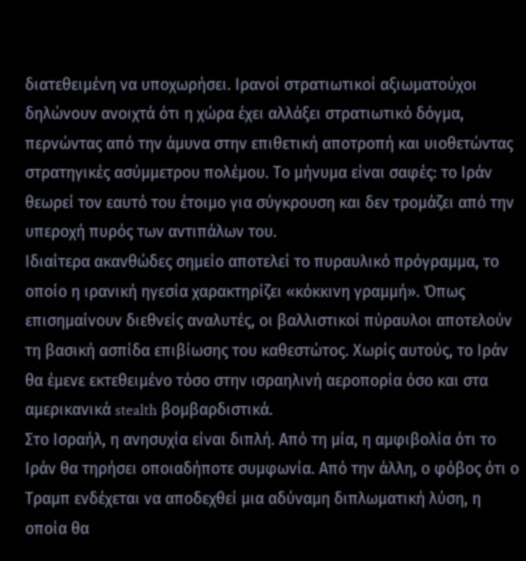διατεθειμένη να υποχωρήσει. Ιρανοί στρατιωτικοί αξιωματούχοι δηλώνουν ανοιχτά ότι η χώρα έχει αλλάξει στρατιωτικό δόγμα, περνώντας από την άμυνα στην επιθετική αποτροπή και υιοθετώντας στρατηγικές ασύμμετρου πολέμου. Το μήνυμα είναι σαφές: το Ιράν θεωρεί τον εαυτό του έτοιμο για σύγκρουση και δεν τρομάζει από την υπεροχή πυρός των αντιπάλων του.
Ιδιαίτερα ακανθώδες σημείο αποτελεί το πυραυλικό πρόγραμμα, το οποίο η ιρανική ηγεσία χαρακτηρίζει «κόκκινη γραμμή». Όπως επισημαίνουν διεθνείς αναλυτές, οι βαλλιστικοί πύραυλοι αποτελούν τη βασική ασπίδα επιβίωσης του καθεστώτος. Χωρίς αυτούς, το Ιράν θα έμενε εκτεθειμένο τόσο στην ισραηλινή αεροπορία όσο και στα αμερικανικά stealth βομβαρδιστικά.
Στο Ισραήλ, η ανησυχία είναι διπλή. Από τη μία, η αμφιβολία ότι το Ιράν θα τηρήσει οποιαδήποτε συμφωνία. Από την άλλη, ο φόβος ότι ο Τραμπ ενδέχεται να αποδεχθεί μια αδύναμη διπλωματική λύση, η οποία θα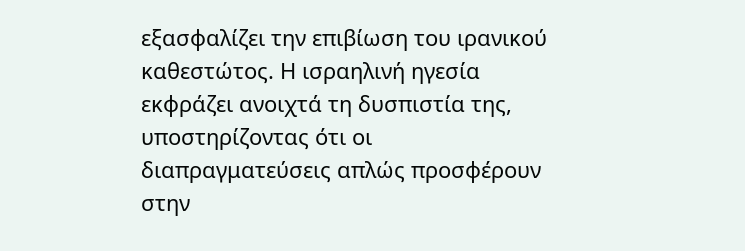εξασφαλίζει την επιβίωση του ιρανικού καθεστώτος. Η ισραηλινή ηγεσία εκφράζει ανοιχτά τη δυσπιστία της, υποστηρίζοντας ότι οι διαπραγματεύσεις απλώς προσφέρουν στην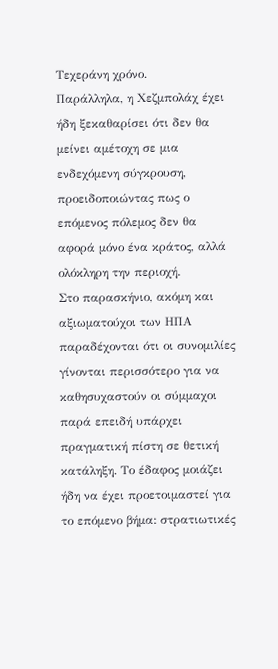Τεχεράνη χρόνο.
Παράλληλα, η Χεζμπολάχ έχει ήδη ξεκαθαρίσει ότι δεν θα μείνει αμέτοχη σε μια ενδεχόμενη σύγκρουση, προειδοποιώντας πως ο επόμενος πόλεμος δεν θα αφορά μόνο ένα κράτος, αλλά ολόκληρη την περιοχή.
Στο παρασκήνιο, ακόμη και αξιωματούχοι των ΗΠΑ παραδέχονται ότι οι συνομιλίες γίνονται περισσότερο για να καθησυχαστούν οι σύμμαχοι παρά επειδή υπάρχει πραγματική πίστη σε θετική κατάληξη. Το έδαφος μοιάζει ήδη να έχει προετοιμαστεί για το επόμενο βήμα: στρατιωτικές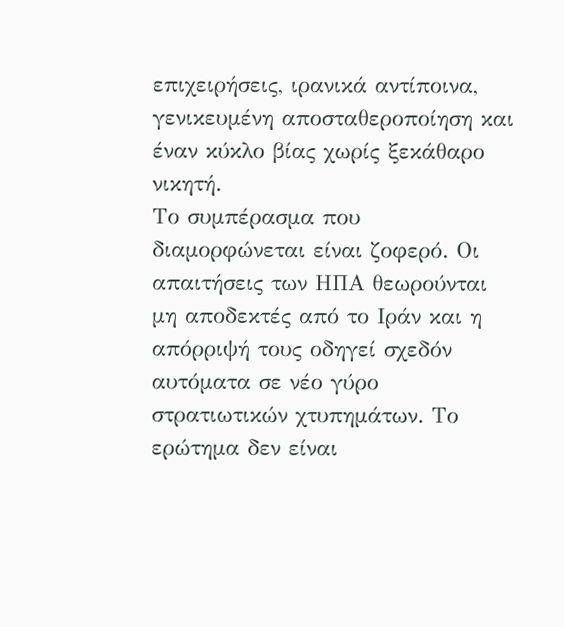επιχειρήσεις, ιρανικά αντίποινα, γενικευμένη αποσταθεροποίηση και έναν κύκλο βίας χωρίς ξεκάθαρο νικητή.
Το συμπέρασμα που διαμορφώνεται είναι ζοφερό. Οι απαιτήσεις των ΗΠΑ θεωρούνται μη αποδεκτές από το Ιράν και η απόρριψή τους οδηγεί σχεδόν αυτόματα σε νέο γύρο στρατιωτικών χτυπημάτων. Το ερώτημα δεν είναι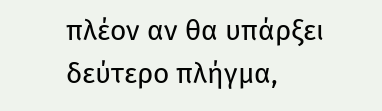πλέον αν θα υπάρξει δεύτερο πλήγμα,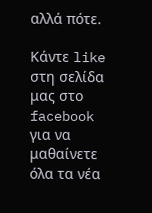αλλά πότε.

Κάντε like στη σελίδα μας στο facebook για να μαθαίνετε όλα τα νέα